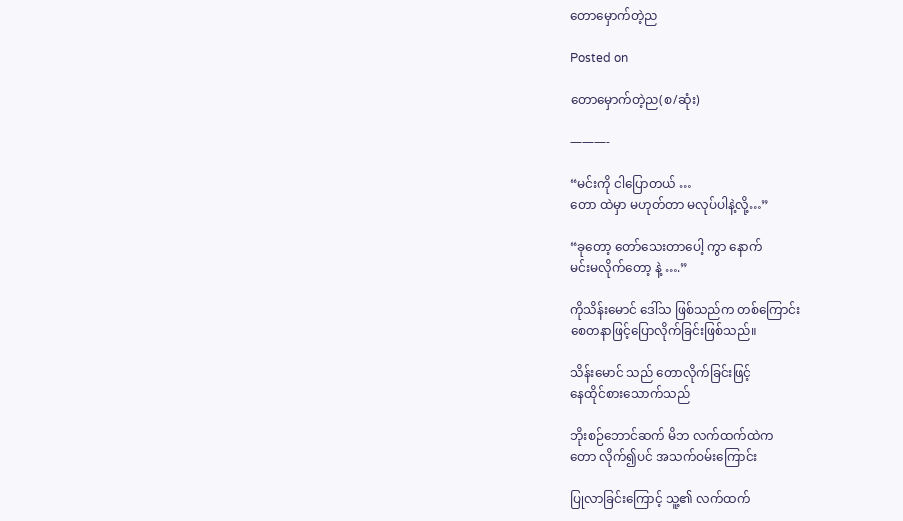တောမှောက်တဲ့ည

Posted on

တောမှောက်တဲ့ည(စ/ဆုံး)

———-

“မင်းကို ငါပြောတယ် …
တော ထဲမှာ မဟုတ်တာ မလုပ်ပါနဲ့လို့…”

“ခုတော့ တော်သေးတာပေါ့ ကွာ နောက်
မင်းမလိုက်တော့ နဲ့ ….”

ကိုသိန်းမောင် ဒေါ်သ ဖြစ်သည်က တစ်ကြောင်း
စေတနာဖြင့်ပြောလိုက်ခြင်းဖြစ်သည်။

သိန်းမောင် သည် တောလိုက်ခြင်းဖြင့်
နေထိုင်စားသောက်သည်

ဘိုးစဉ်ဘောင်ဆက် မိဘ လက်ထက်ထဲက
တော လိုက်၍ပင် အသက်ဝမ်းကြောင်း

ပြုလာခြင်းကြောင့် သူ့၏ လက်ထက်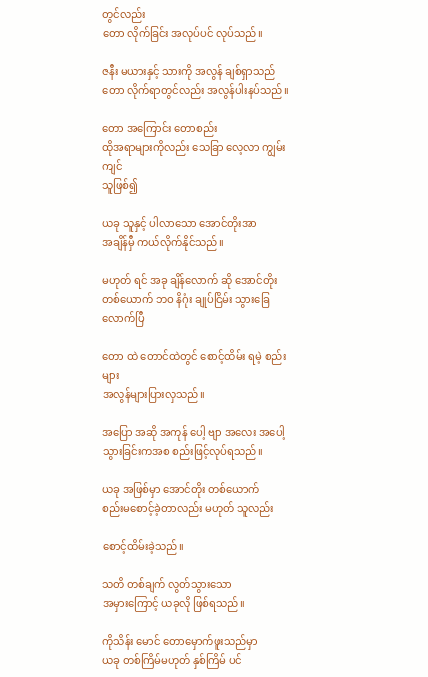တွင်လည်း
တော လိုက်ခြင်း အလုပ်ပင် လုပ်သည်။

ဇနီး မယားနှင့် သားကို အလွန် ချစ်ရှာသည်
တော လိုက်ရာတွင်လည်း အလွန်ပါးနပ်သည်။

တော အကြောင်း တောစည်း
ထိုအရာများကိုလည်း သေခြာ လေ့လာ ကျွမ်း ကျင်
သူဖြစ်၍

ယခု သူနှင့် ပါလာသော အောင်တိုးအာ
အချိန်မှီ ကယ်လိုက်နိုင်သည်။

မဟုတ် ရင် အခု ချိန်လောက် ဆို အောင်တိုး
တစ်ယောက် ဘဝ နိဂုံး ချုပ်ငြိမ်း သွားခြေ လောက်ပြီ

တော ထဲ တောင်ထဲတွင် စောင့်ထိမ်း ရမဲ့ စည်းများ
အလွန်များပြားလှသည်။

အပြော အဆို အကုန် ပေါ့ ဗျာ အလေး အပေါ့ သွားခြင်းကအစ စည်းဖြင့်လုပ်ရသည်။

ယခု အဖြစ်မှာ အောင်တိုး တစ်ယောက်
စည်းမစောင့်ခဲ့တာလည်း မဟုတ် သူလည်း

စောင့်ထိမ်းခဲ့သည်။

သတိ တစ်ချက် လွတ်သွားသော
အမှားကြောင့် ယခုလို ဖြစ်ရသည်။

ကိုသိန်း မောင် တောမှောက်ဖူးသည်မှာ
ယခု တစ်ကြိမ်မဟုတ် နှစ်ကြိမ် ပင်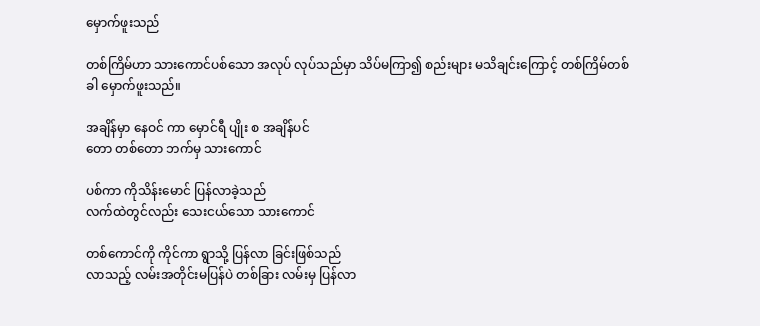မှောက်ဖူးသည်

တစ်ကြိမ်ဟာ သားကောင်ပစ်သော အလုပ် လုပ်သည်မှာ သိပ်မကြာ၍ စည်းများ မသိချင်းကြောင့် တစ်ကြိမ်တစ်ခါ မှောက်ဖူးသည်။

အချိန်မှာ နေဝင် ကာ မှောင်ရီ ပျိုး စ အချိန်ပင်
တော တစ်တော ဘက်မှ သားကောင်

ပစ်ကာ ကိုသိန်းမောင် ပြန်လာခဲ့သည်
လက်ထဲတွင်လည်း သေးငယ်သော သားကောင်

တစ်ကောင်ကို ကိုင်ကာ ရွာသို့ ပြန်လာ ခြင်းဖြစ်သည်
လာသည့် လမ်းအတိုင်းမပြန်ပဲ တစ်ခြား လမ်းမှ ပြန်လာ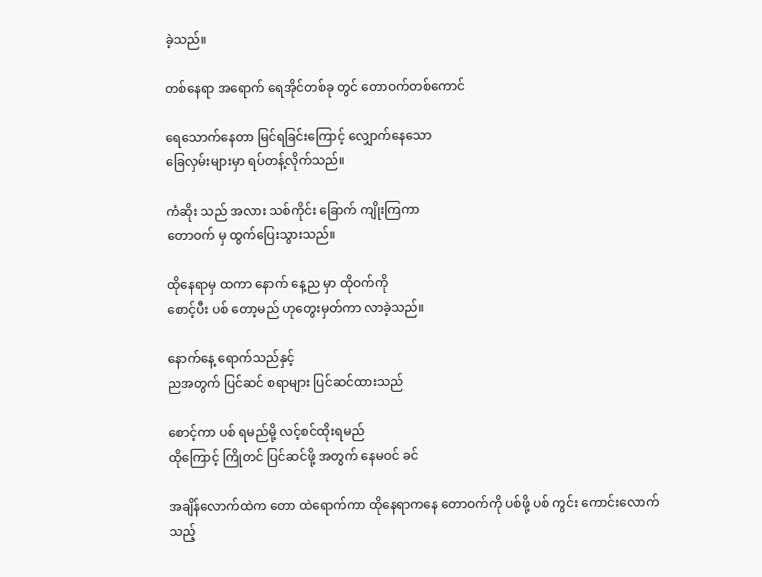ခဲ့သည်။

တစ်နေရာ အရောက် ရေအိုင်တစ်ခု တွင် တောဝက်တစ်ကောင်

ရေသောက်နေတာ မြင်ရခြင်းကြောင့် လျှောက်နေသော
ခြေလှမ်းများမှာ ရပ်တန့်လိုက်သည်။

ကံဆိုး သည် အလား သစ်ကိုင်း ခြောက် ကျိုးကြကာ
တောဝက် မှ ထွက်ပြေးသွားသည်။

ထိုနေရာမှ ထကာ နောက် နေ့ည မှာ ထိုဝက်ကို
စောင့်ပီး ပစ် တော့မည် ဟုတွေးမှတ်ကာ လာခဲ့သည်။

နောက်နေ့ ရောက်သည်နှင့်
ညအတွက် ပြင်ဆင် စရာများ ပြင်ဆင်ထားသည်

စောင့်ကာ ပစ် ရမည်မို့ လင့်စင်ထိုးရမည်
ထိုကြောင့် ကြိုတင် ပြင်ဆင်ဖို့ အတွက် နေမဝင် ခင်

အချိန်လောက်ထဲက တော ထဲရောက်ကာ ထိုနေရာကနေ တောဝက်ကို ပစ်ဖို့ ပစ် ကွင်း ကောင်းလောက်သည့်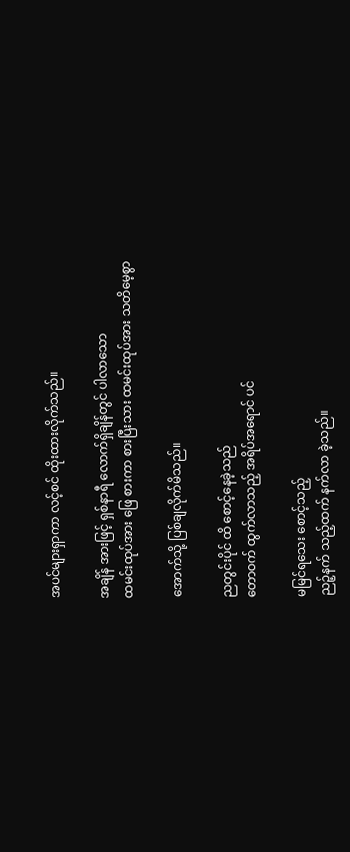အပင်များရှာကာ လင့်စင် ထိုးထားလိုက်သည်။

အချိန် အားဖြင့် ရှစ်နာရီ လောက်ရှိချိန်တွင် ပါလာသော
ထမင်းထုပ်အား ဖြေ စားကာ စားပြီးသား ထမင်းထုပ်အား သတိမေ့စွာ

အောက်သို့ ပြစ်ချလိုက်မိသည်။

ညတွင်းပိုင် ထိ စောင့်နေခဲ့သည်
တောဝက် ထွက်လာသည့် အရိပ်အရောင် ပင်

မမြင်ရသေး စောင့်သည့်
ညဉ့်နက် သည့်ထက် နက်လာ ခဲ့သည်။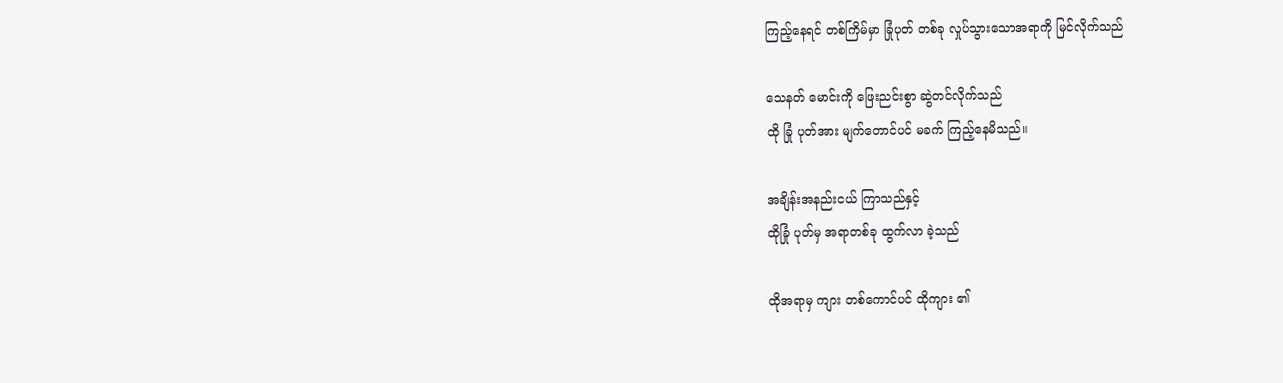ကြည့်နေရင် တစ်ကြိမ်မှာ ခြုံပုတ် တစ်ခု လှုပ်သွားသောအရာကို မြင်လိုက်သည်

သေနတ် မောင်းကို ဖြေးညင်းစွာ ဆွဲတင်လိုက်သည်
ထို ခြုံ ပုတ်အား မျက်တောင်ပင် မခက် ကြည့်နေမိသည်။

အချိန်းအနည်းငယ် ကြာသည်နှင့်
ထိုခြုံ ပုတ်မှ အရာတစ်ခု ထွက်လာ ခဲ့သည်

ထိုအရာမှ ကျား တစ်ကောင်ပင် ထိုကျား ၏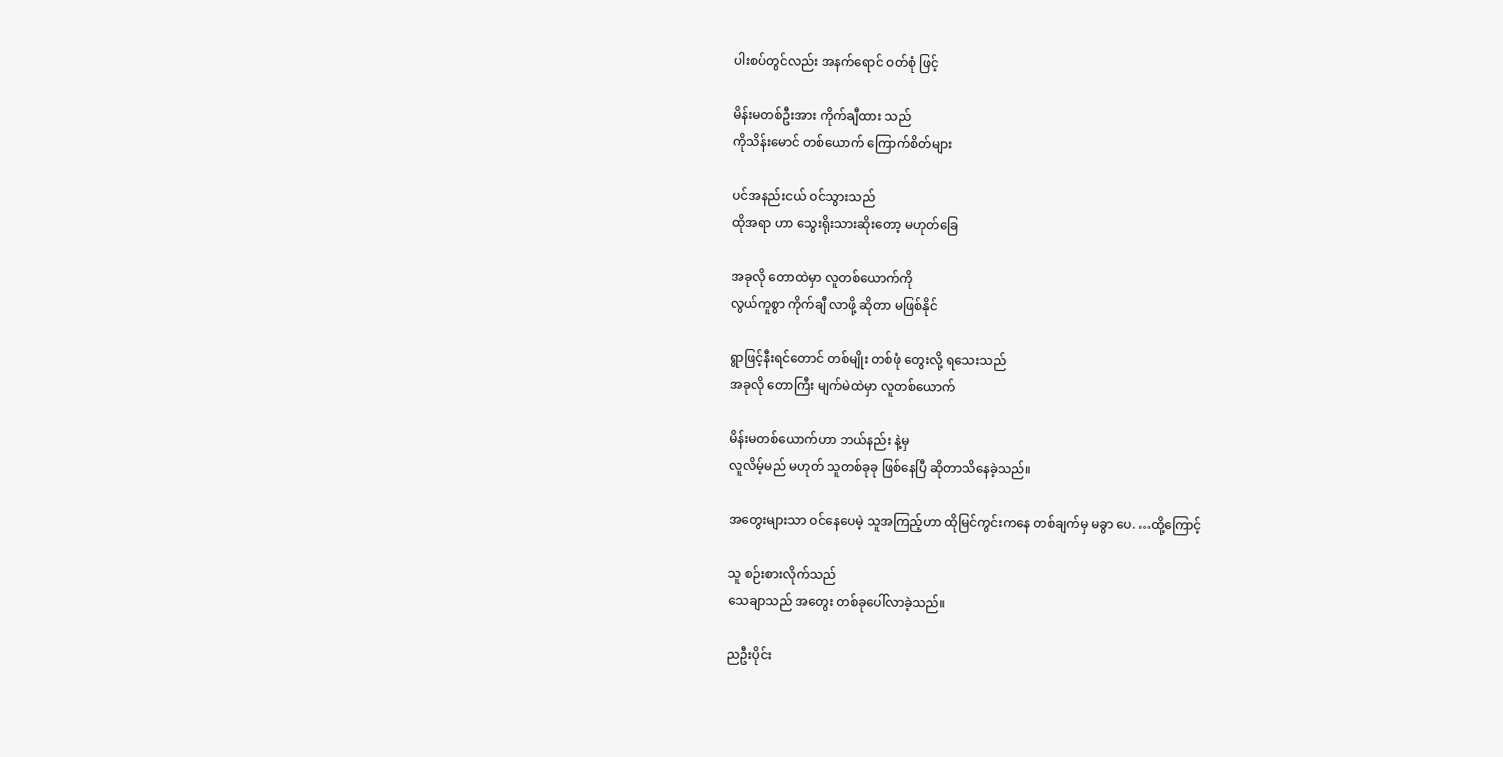ပါးစပ်တွင်လည်း အနက်ရောင် ဝတ်စုံ ဖြင့်

မိန်းမတစ်ဦးအား ကိုက်ချီထား သည်
ကိုသိန်းမောင် တစ်ယောက် ကြောက်စိတ်များ

ပင်အနည်းငယ် ဝင်သွားသည်
ထိုအရာ ဟာ သွေးရိုးသားဆိုးတော့ မဟုတ်ခြေ

အခုလို တောထဲမှာ လူတစ်ယောက်ကို
လွယ်ကူစွာ ကိုက်ချီ လာဖို့ ဆိုတာ မဖြစ်နိုင်

ရွာဖြင့်နီးရင်တောင် တစ်မျိုး တစ်ဖုံ တွေးလို့ ရသေးသည်
အခုလို တောကြီး မျက်မဲထဲမှာ လူတစ်ယောက်

မိန်းမတစ်ယောက်ဟာ ဘယ်နည်း နဲ့မှ
လူလိမ့်မည် မဟုတ် သူတစ်ခုခု ဖြစ်နေပြီ ဆိုတာသိနေခဲ့သည်။

အတွေးများသာ ဝင်နေပေမဲ့ သူအကြည့်ဟာ ထိုမြင်ကွင်းကနေ တစ်ချက်မှ မခွာ ပေ. …ထို့ကြောင့်

သူ စဉ်းစားလိုက်သည်
သေချာသည် အတွေး တစ်ခုပေါ်လာခဲ့သည်။

ညဦးပိုင်း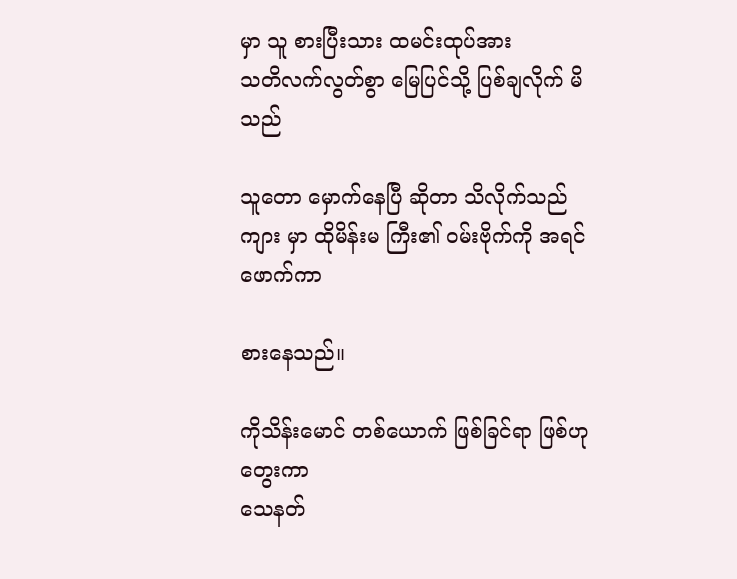မှာ သူ စားပြီးသား ထမင်းထုပ်အား
သတိလက်လွတ်စွာ မြေပြင်သို့ ပြစ်ချလိုက် မိသည်

သူတော မှောက်နေပြီ ဆိုတာ သိလိုက်သည်
ကျား မှာ ထိုမိန်းမ ကြီး၏ ဝမ်းဗိုက်ကို အရင် ဖောက်ကာ

စားနေသည်။

ကိုသိန်းမောင် တစ်ယောက် ဖြစ်ခြင်ရာ ဖြစ်ဟုတွေးကာ
သေနတ်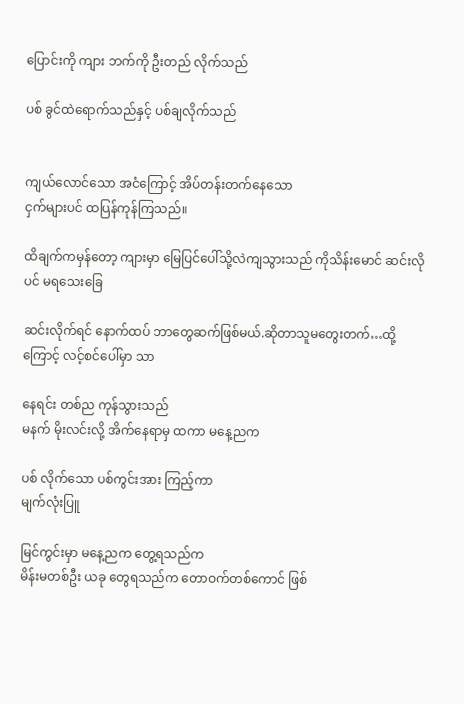ပြောင်းကို ကျား ဘက်ကို ဦးတည် လိုက်သည်

ပစ် ခွင်ထဲရောက်သည်နှင့် ပစ်ချလိုက်သည်


ကျယ်လောင်သော အငံကြောင့် အိပ်တန်းတက်နေသော
ငှက်များပင် ထပြန်ကုန်ကြသည်။

ထိချက်ကမှန်တော့ ကျားမှာ မြေပြင်ပေါ်သို့လဲကျသွားသည် ကိုသိန်းမောင် ဆင်းလိုပင် မရသေးခြေ

ဆင်းလိုက်ရင် နောက်ထပ် ဘာတွေဆက်ဖြစ်မယ်.ဆိုတာသူမတွေးတက်…ထို့ကြောင့် လင့်စင်ပေါ်မှာ သာ

နေရင်း တစ်ည ကုန်သွားသည်
မနက် မိုးလင်းလို့ အိက်နေရာမှ ထကာ မနေ့ညက

ပစ် လိုက်သော ပစ်ကွင်းအား ကြည့်ကာ
မျက်လုံးပြူ

မြင်ကွင်းမှာ မနေ့ညက တွေ့ရသည်က
မိန်းမတစ်ဦး ယခု တွေရသည်က တောဝက်တစ်ကောင် ဖြစ်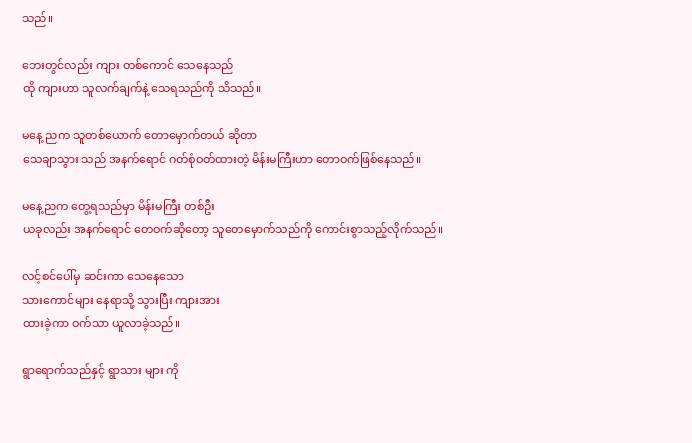သည်။

ဘေးတွင်လည်း ကျား တစ်ကောင် သေနေသည်
ထို ကျားဟာ သူလက်ချက်နဲ့ သေရသည်ကို သိသည်။

မနေ့ ညက သူတစ်ယောက် တောမှောက်တယ် ဆိုတာ
သေချာသွား သည် အနက်ရောင် ဂတ်စုံဝတ်ထားတဲ့ မိန်းမကြီးဟာ တောဝက်ဖြစ်နေသည်။

မနေ့ညက တွေ့ရသည်မှာ မိန်းမကြီး တစ်ဦး
ယခုလည်း အနက်ရောင် တေဝက်ဆိုတော့ သူတေမှောက်သည်ကို ကောင်းစွာသည့်လိုက်သည်။

လင့်စင်ပေါ်မှ ဆင်းကာ သေနေသော
သားကောင်များ နေရာသို့ သွားပြီး ကျားအား
ထားခဲ့ကာ ဝက်သာ ယူလာခဲ့သည်။

ရွာရောက်သည်နှင့် ရွာသား များ ကို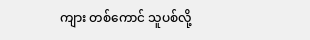ကျား တစ်ကောင် သူပစ်လို့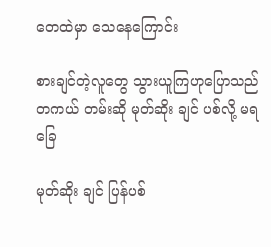တေထဲမှာ သေနေကြောင်း

စားချင်တဲ့လူတွေ သွားယူကြဟုပြောသည်
တကယ် တမ်းဆို မုတ်ဆိုး ချင် ပစ်လို့ မရခြေ

မုတ်ဆိုး ချင် ပြန်ပစ်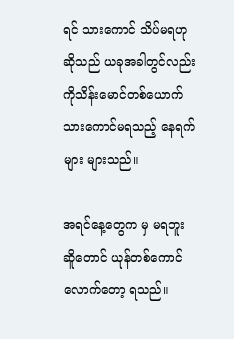ရင် သားကောင် သိပ်မရဟု
ဆိုသည် ယခုအခါတွင်လည်း ကိုသိန်းမောင်တစ်ယောက် သားကောင်မရသည့် နေရက်များ များသည်။

အရင်နေ့တွေက မှ မရဘူး ဆိူတောင် ယုန်တစ်ကောင်
လောက်တော့ ရသည်။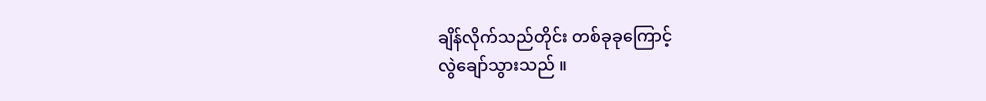ချိန်လိုက်သည်တိုင်း တစ်ခုခုကြောင့်
လွဲချော်သွားသည် ။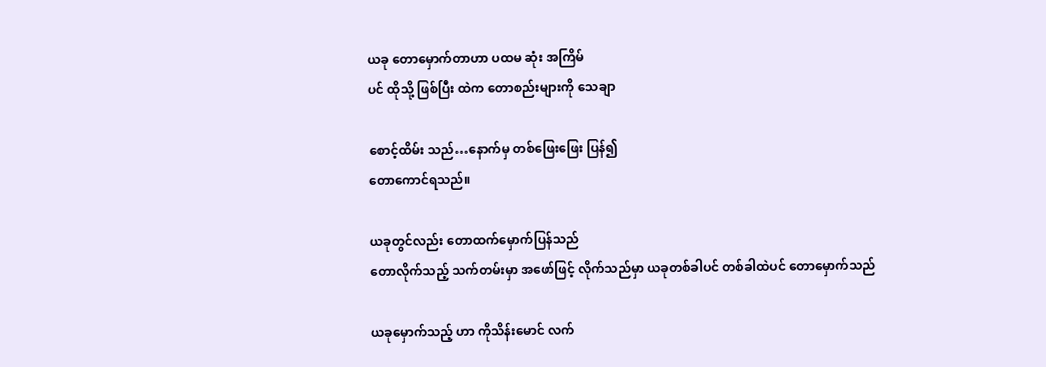ယခု တောမှောက်တာဟာ ပထမ ဆုံး အကြိမ်
ပင် ထိုသို့ ဖြစ်ပြီး ထဲက တောစည်းများကို သေချာ

စောင့်ထိမ်း သည်…နောက်မှ တစ်ဖြေးဖြေး ပြန်၍
တောကောင်ရသည်။

ယခုတွင်လည်း တောထက်မှောက်ပြန်သည်
တောလိုက်သည့် သက်တမ်းမှာ အဖော်ဖြင့် လိုက်သည်မှာ ယခုတစ်ခါပင် တစ်ခါထဲပင် တောမှောက်သည်

ယခုမှောက်သည့် ဟာ ကိုသိန်းမောင် လက်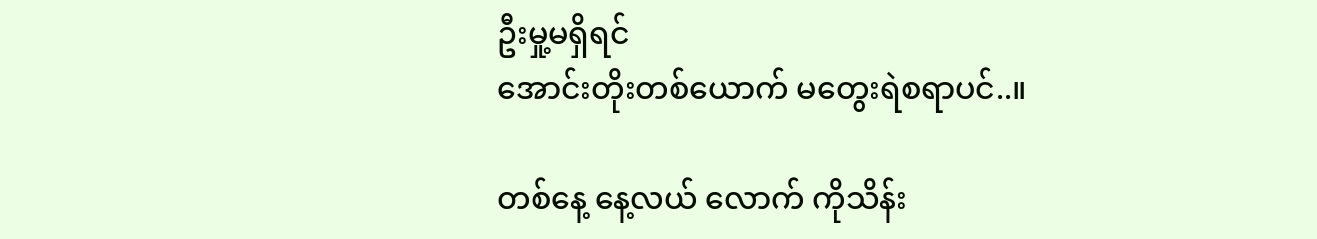ဦးမှု့မရှိရင်
အောင်းတိုးတစ်ယောက် မတွေးရဲစရာပင်..။

တစ်နေ့ နေ့လယ် လောက် ကိုသိန်း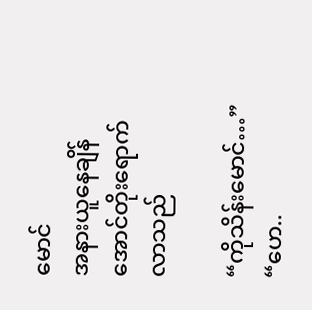မောင်
အနားယူနေချိန် အောင်တိုးရောက်လာသည်

“ကိုသိန်းမောင်…”
“ဟေ..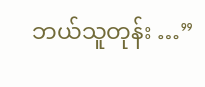ဘယ်သူတုန်း …”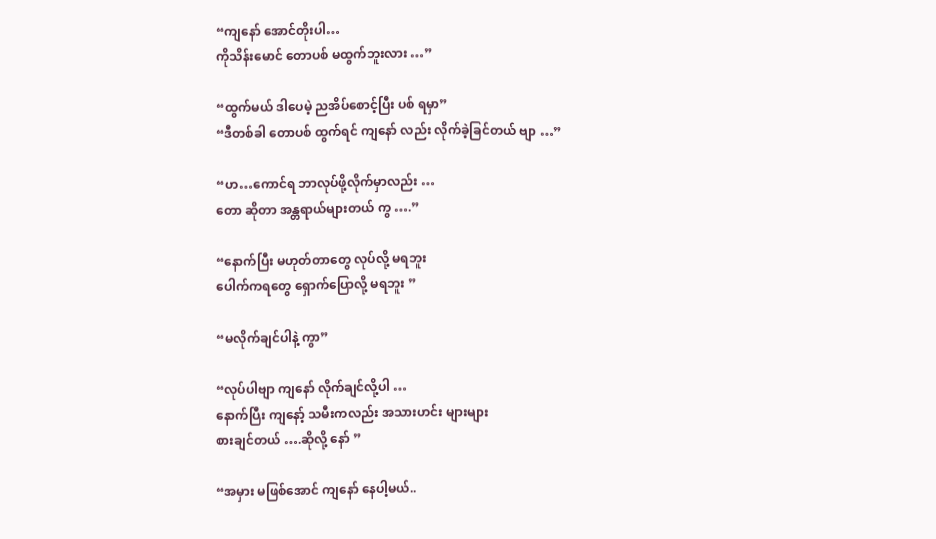“ကျနော် အောင်တိုးပါ…
ကိုသိန်းမောင် တောပစ် မထွက်ဘူးလား …”

“ထွက်မယ် ဒါပေမဲ့ ညအိပ်စောင့်ပြီး ပစ် ရမှာ”
“ဒီတစ်ခါ တောပစ် ထွက်ရင် ကျနော် လည်း လိုက်ခဲ့ခြင်တယ် ဗျာ …”

“ဟ…ကောင်ရ ဘာလုပ်ဖို့လိုက်မှာလည်း …
တော ဆိုတာ အန္တရာယ်များတယ် ကွ ….”

“နောက်ပြီး မဟုတ်တာတွေ လုပ်လို့ မရဘူး
ပေါက်ကရတွေ ရှောက်ပြောလို့ မရဘူး ”

“မလိုက်ချင်ပါနဲ့ ကွာ”

“လုပ်ပါဗျာ ကျနော် လိုက်ချင်လို့ပါ …
နောက်ပြီး ကျနော့် သမီးကလည်း အသားဟင်း များများ
စားချင်တယ် ….ဆိုလို့ နော် ”

“အမှား မဖြစ်အောင် ကျနော် နေပါ့မယ်..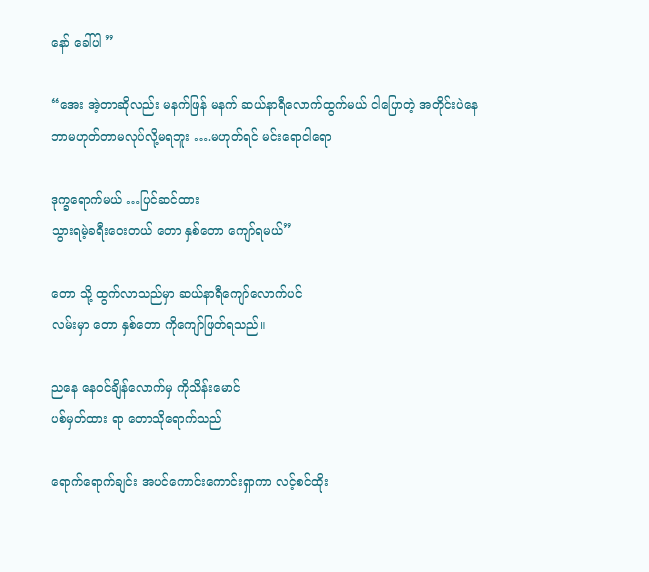နော် ခေါ်ပါ ”

“အေး အဲ့တာဆိုလည်း မနက်ဖြန် မနက် ဆယ်နာရီလောက်ထွက်မယ် ငါပြောတဲ့ အတိုင်းပဲနေ ဘာမဟုတ်တာမလုပ်လို့မရဘူး ….မဟုတ်ရင် မင်းရောငါရော

ဒုက္ခရောက်မယ် …ပြင်ဆင်ထား
သွားရမဲ့ခရီးဝေးတယ် တော နှစ်တော ကျော်ရမယ်”

တော သို့ ထွက်လာသည်မှာ ဆယ်နာရီကျော်လောက်ပင်
လမ်းမှာ တော နှစ်တော ကိုကျော်ဖြတ်ရသည်။

ညနေ နေဝင်ချိန်လောက်မှ ကိုသိန်းမောင်
ပစ်မှတ်ထား ရာ တောသိုရောက်သည်

ရောက်ရောက်ချင်း အပင်ကောင်းကောင်းရှာကာ လင့်စင်ထိုး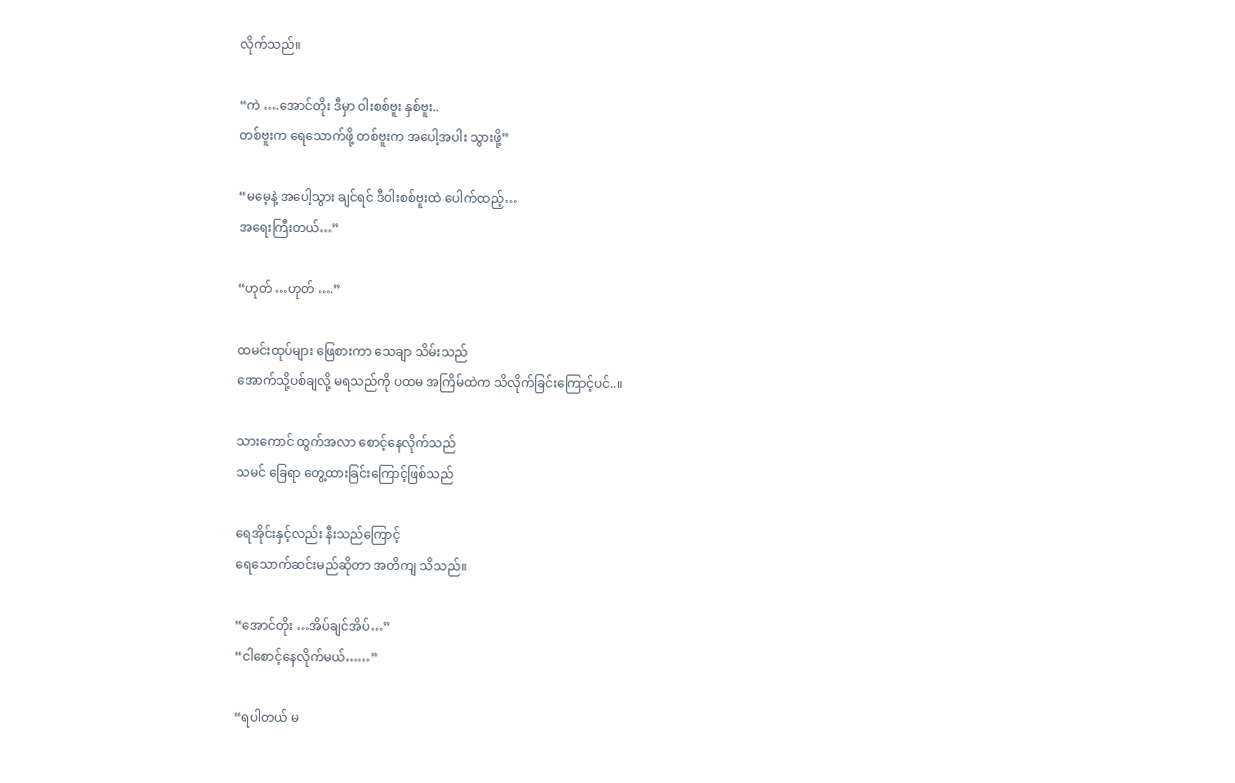လိုက်သည်။

“ကဲ ….အောင်တိုး ဒီမှာ ဝါးစစ်ဗူး နှစ်ဗူး..
တစ်ဗူးက ရေသောက်ဖို့ တစ်ဗူးက အပေါ့အပါး သွားဖို့”

“မမေ့နဲ့ အပေါ့သွား ချင်ရင် ဒီဝါးစစ်ဗူးထဲ ပေါက်ထည့်…
အရေးကြီးတယ်…”

“ဟုတ် …ဟုတ် ….”

ထမင်းထုပ်များ ဖြေစားကာ သေချာ သိမ်းသည်
အောက်သို့ပစ်ချလို့ မရသည်ကို ပထမ အကြိမ်ထဲက သိလိုက်ခြင်းကြောင့်ပင်..။

သားကောင် ထွက်အလာ စောင့်နေလိုက်သည်
သမင် ခြေရာ တွေ့ထားခြင်းကြောင့်ဖြစ်သည်

ရေအိုင်းနှင့်လည်း နီးသည်ကြောင့်
ရေသောက်ဆင်းမည်ဆိုတာ အတိကျ သိသည်။

“အောင်တိုး …အိပ်ချင်အိပ်…”
“ငါစောင့်နေလိုက်မယ်……”

“ရပါတယ် မ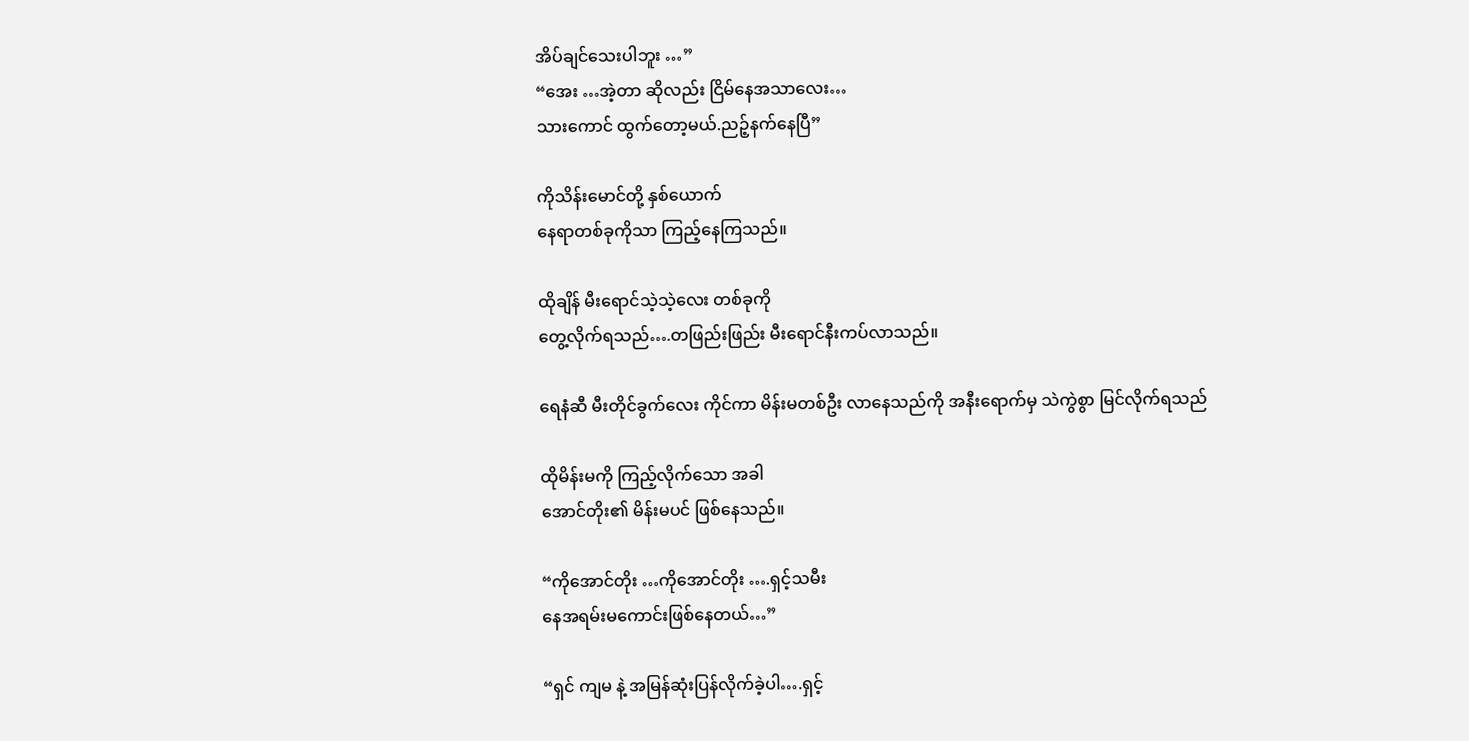အိပ်ချင်သေးပါဘူး …”
“အေး …အဲ့တာ ဆိုလည်း ငြိမ်နေအသာလေး…
သားကောင် ထွက်တော့မယ်.ညဉ့်နက်နေပြီ”

ကိုသိန်းမောင်တို့ နှစ်ယောက်
နေရာတစ်ခုကိုသာ ကြည့်နေကြသည်။

ထိုချိန် မီးရောင်သဲ့သဲ့လေး တစ်ခုကို
တွေ့လိုက်ရသည်….တဖြည်းဖြည်း မီးရောင်နီးကပ်လာသည်။

ရေနံဆီ မီးတိုင်ခွက်လေး ကိုင်ကာ မိန်းမတစ်ဦး လာနေသည်ကို အနီးရောက်မှ သဲကွဲစွာ မြင်လိုက်ရသည်

ထိုမိန်းမကို ကြည့်လိုက်သော အခါ
အောင်တိုး၏ မိန်းမပင် ဖြစ်နေသည်။

“ကိုအောင်တိုး …ကိုအောင်တိုး ….ရှင့်သမီး
နေအရမ်းမကောင်းဖြစ်နေတယ်…”

“ရှင် ကျမ နဲ့ အမြန်ဆုံးပြန်လိုက်ခဲ့ပါ….ရှင့်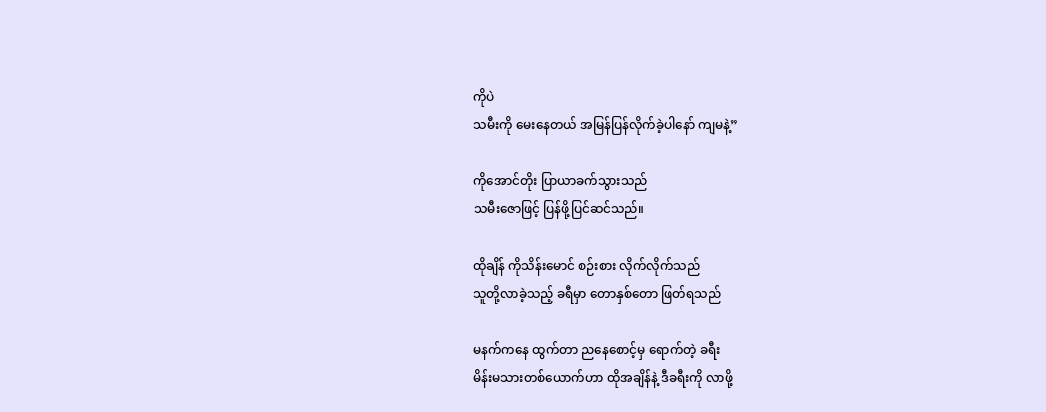ကိုပဲ
သမီးကို မေးနေတယ် အမြန်ပြန်လိုက်ခဲ့ပါနော် ကျမနဲ့”

ကိုအောင်တိုး ပြာယာခက်သွားသည်
သမီးဇောဖြင့် ပြန်ဖို့ပြင်ဆင်သည်။

ထိုချိန် ကိုသိန်းမောင် စဉ်းစား လိုက်လိုက်သည်
သူတို့လာခဲ့သည့် ခရီမှာ တောနှစ်တော ဖြတ်ရသည်

မနက်ကနေ ထွက်တာ ညနေစောင့်မှ ရောက်တဲ့ ခရီး
မိန်းမသားတစ်ယောက်ဟာ ထိုအချိန်နဲ့ ဒီခရီးကို လာဖို့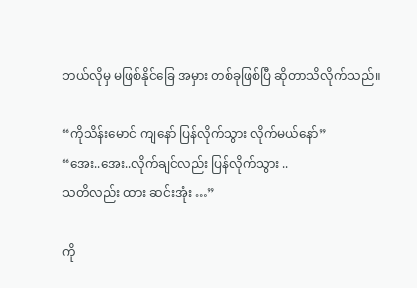ဘယ်လိုမှ မဖြစ်နိုင်ခြေ အမှား တစ်ခုဖြစ်ပြီ ဆိုတာသိလိုက်သည်။

“ကိုသိန်းမောင် ကျနော် ပြန်လိုက်သွား လိုက်မယ်နော်”
“အေး..အေး..လိုက်ချင်လည်း ပြန်လိုက်သွား ..
သတိလည်း ထား ဆင်းအုံး …”

ကို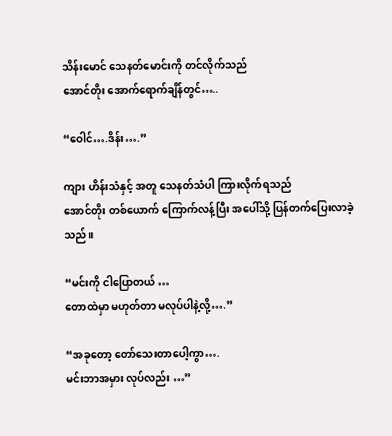သိန်းမောင် သေနတ်မောင်းကို တင်လိုက်သည်
အောင်တိုး အောက်ရောက်ချိန်တွင်…..

“ဝေါင်….ဒိန်း….”

ကျား ဟိန်းသံနှင့် အတူ သေနတ်သံပါ ကြားလိုက်ရသည်
အောင်တိုး တစ်ယောက် ကြောက်လန့်ပြီး အပေါ်သို့ ပြန်တက်ပြေးလာခဲ့သည်။

“မင်းကို ငါပြောတယ် …
တောထဲမှာ မဟုတ်တာ မလုပ်ပါနဲ့လို့….”

“အခုတော့ တော်သေးတာပေါ့ကွာ….
မင်းဘာအမှား လုပ်လည်း …”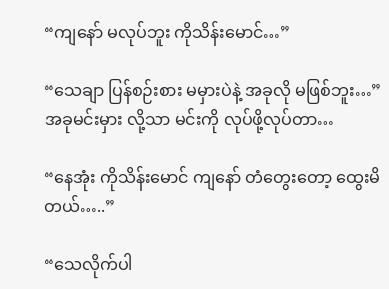“ကျနော် မလုပ်ဘူး ကိုသိန်းမောင်…”

“သေချာ ပြန်စဉ်းစား မမှားပဲနဲ့ အခုလို မဖြစ်ဘူး…”
အခုမင်းမှား လို့သာ မင်းကို လုပ်ဖို့လုပ်တာ…

“နေအုံး ကိုသိန်းမောင် ကျနော် တံတွေးတော့ ထွေးမိတယ်…..”

“သေလိုက်ပါ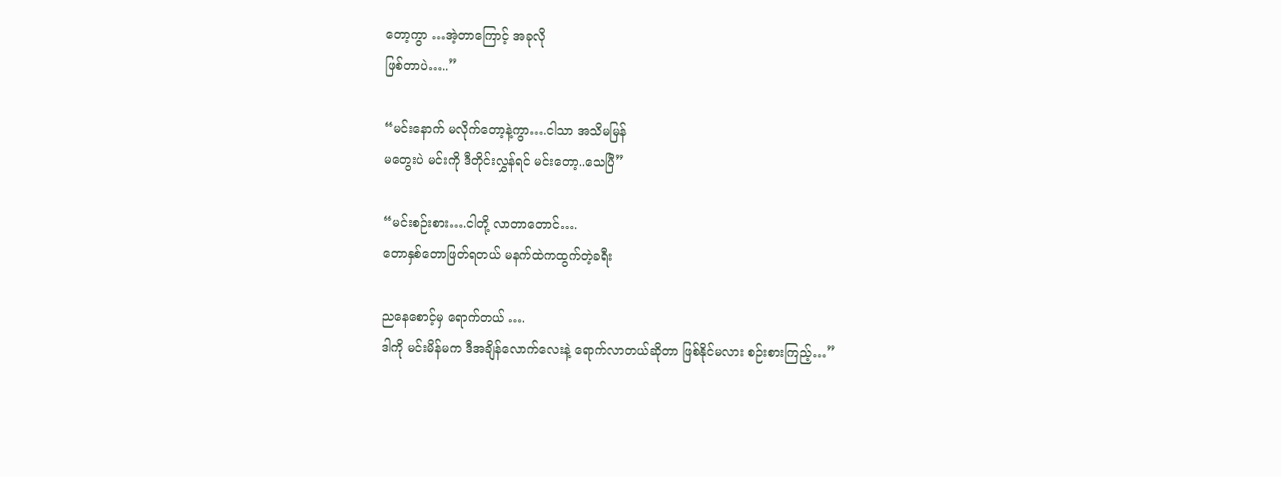တော့ကွာ …အဲ့တာကြောင့် အခုလို
ဖြစ်တာပဲ…..”

“မင်းနောက် မလိုက်တော့နဲ့ကွာ….ငါသာ အသိမမြန်
မတွေးပဲ မင်းကို ဒီတိုင်းလွှန်ရင် မင်းတော့..သေပြီ”

“မင်းစဉ်းစား….ငါတို့ လာတာတောင်….
တောနှစ်တောဖြတ်ရတယ် မနက်ထဲကထွက်တဲ့ခရီး

ညနေစောင့်မှ ရောက်တယ် ….
ဒါကို မင်းမိန်မက ဒီအချိန်လောက်လေးနဲ့ ရောက်လာတယ်ဆိုတာ ဖြစ်နိုင်မလား စဉ်းစားကြည့်…”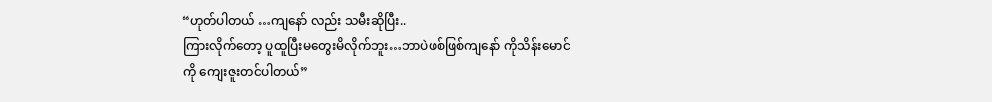“ဟုတ်ပါတယ် …ကျနော် လည်း သမီးဆိုပြီး..
ကြားလိုက်တော့ ပူထူပြီးမတွေးမိလိုက်ဘူး…ဘာပဲဖစ်ဖြစ်ကျနော် ကိုသိန်းမောင်ကို ကျေးဇူးတင်ပါတယ်”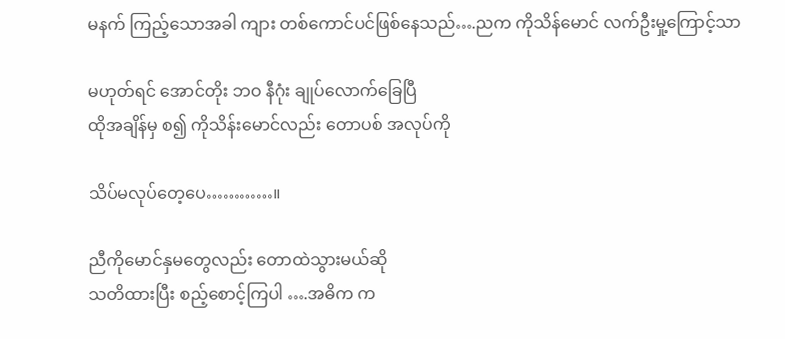မနက် ကြည့်သောအခါ ကျား တစ်ကောင်ပင်ဖြစ်နေသည်….ညက ကိုသိန်မောင် လက်ဦးမှု့ကြောင့်သာ

မဟုတ်ရင် အောင်တိုး ဘဝ နီဂုံး ချုပ်လောက်ခြေပြီ
ထိုအချိန်မှ စ၍ ကိုသိန်းမောင်လည်း တောပစ် အလုပ်ကို

သိပ်မလုပ်တေ့ပေ…………။

ညီကိုမောင်နှမတွေလည်း တောထဲသွားမယ်ဆို
သတိထားပြီး စည့်စောင့်ကြပါ ….အဓိက က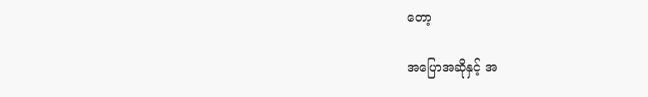တော့

အပြောအဆိုနှင့် အ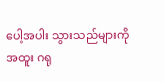ပေါ့အပါး သွားသည်များကို
အထူး ဂရု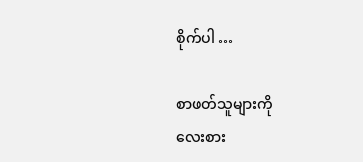စိုက်ပါ …

စာဖတ်သူများကို
လေးစား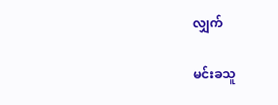လျှက်

မင်းခသူ